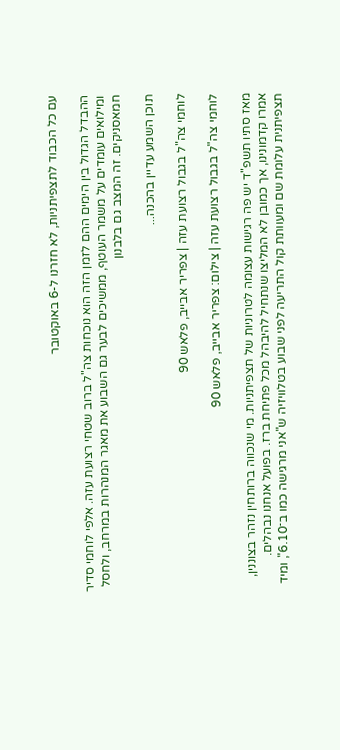עם כל הכבוד לתצפיתניות, לא חזרנו ל-6 באוקטובר

ההבדל הגדול בין הימים ההם לזמן הזה הוא נוכחות צה"ל ברוב שטחי רצועת עזה. אלפי לוחמי סדיר ומילואים עומדים על משמר העוטף, ממשיכים לבער גם השבוע את מאגר המנהרות במרחב, ולחסל חמאסניקים. זה המצב גם בלבנון

תוכן השמע עדיין בהכנה...

לוחמי צה"ל בגבול רצועת עזה | צפריר אבייב, פלאש 90

לוחמי צה"ל בגבול רצועת עזה | צילום: צפריר אבייב, פלאש 90

מאז סתיו תשפ"ד יש פה רגישות עצומה לטרוניות של תצפיתניות. מי שנכווה ברותחין נזהר בצוננין, אמרו קדמונינו, אך כמובן לא המליצו שנתחיל להיבהל מכל פתיחת ברז. בפועל אנחנו נבהלים. תצפיתנית עלומת שם ומעוותת קול התריעה לפני שבוע בטלוויזיה ש"אני מרגישה כמו ב־6.10", ומיד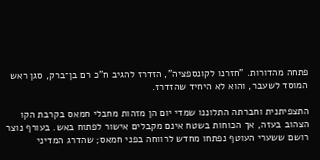פתחה מהדורות. "חזרנו לקונספציה", הזדרז להגיב ח"כ רם בן־ברק, סגן ראש המוסד לשעבר, והוא לא היחיד שהזדרז.

התצפיתנית וחברתה התלוננו שמדי יום הן מזהות מחבלי חמאס בקרבת הקו הצהוב בעזה, אך הכוחות בשטח אינם מקבלים אישור לפתוח באש. בעורף נוצר רושם ששערי העוטף נפתחו מחדש לרווחה בפני חמאס; שהדרג המדיני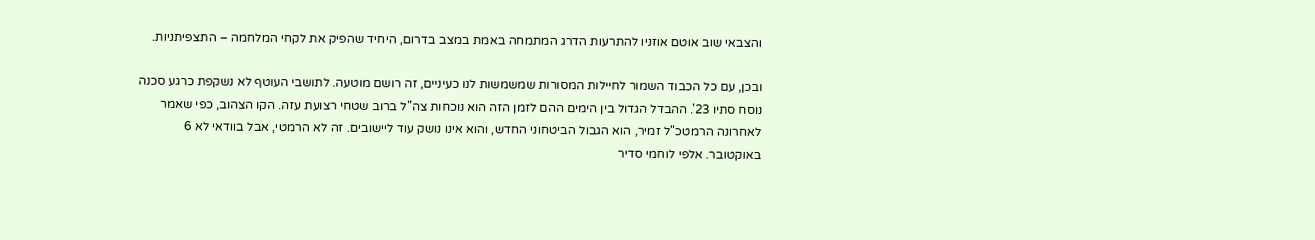והצבאי שוב אוטם אוזניו להתרעות הדרג המתמחה באמת במצב בדרום, היחיד שהפיק את לקחי המלחמה – התצפיתניות.

ובכן, עם כל הכבוד השמור לחיילות המסורות שמשמשות לנו כעיניים, זה רושם מוטעה. לתושבי העוטף לא נשקפת כרגע סכנה נוסח סתיו 23'. ההבדל הגדול בין הימים ההם לזמן הזה הוא נוכחות צה"ל ברוב שטחי רצועת עזה. הקו הצהוב, כפי שאמר לאחרונה הרמטכ"ל זמיר, הוא הגבול הביטחוני החדש, והוא אינו נושק עוד ליישובים. זה לא הרמטי, אבל בוודאי לא 6 באוקטובר. אלפי לוחמי סדיר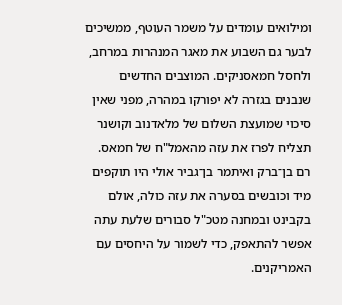ומילואים עומדים על משמר העוטף, ממשיכים לבער גם השבוע את מאגר המנהרות במרחב, ולחסל חמאסניקים. המוצבים החדשים שנבנים בגזרה לא יפורקו במהרה, מפני שאין סיכוי שמועצת השלום של מלאדנוב וקושנר תצליח לפרז את עזה מהאמל"ח של חמאס. רם בן־ברק ואיתמר בן־גביר אולי היו תוקפים מיד וכובשים בסערה את עזה כולה, אולם בקבינט ובמחנה מטכ"ל סבורים שלעת עתה אפשר להתאפק, כדי לשמור על היחסים עם האמריקנים.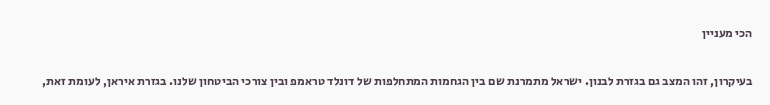הכי מעניין

בעיקרון, זהו המצב גם בגזרת לבנון. ישראל מתמרנת שם בין הגחמות המתחלפות של דונלד טראמפ ובין צורכי הביטחון שלנו. בגזרת איראן, לעומת זאת,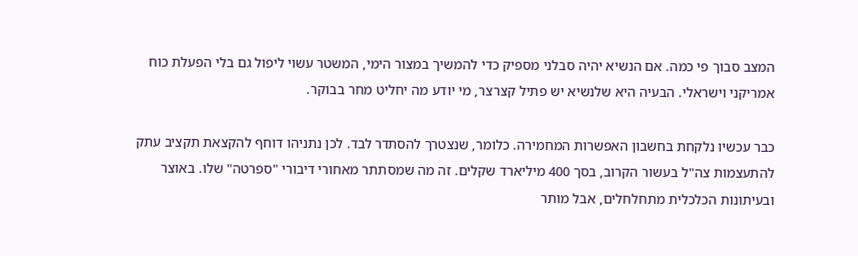המצב סבוך פי כמה. אם הנשיא יהיה סבלני מספיק כדי להמשיך במצור הימי, המשטר עשוי ליפול גם בלי הפעלת כוח אמריקני וישראלי. הבעיה היא שלנשיא יש פתיל קצרצר, מי יודע מה יחליט מחר בבוקר.

כבר עכשיו נלקחת בחשבון האפשרות המחמירה. כלומר, שנצטרך להסתדר לבד. לכן נתניהו דוחף להקצאת תקציב עתק להתעצמות צה"ל בעשור הקרוב, בסך 400 מיליארד שקלים. זה מה שמסתתר מאחורי דיבורי "ספרטה" שלו. באוצר ובעיתונות הכלכלית מתחלחלים, אבל מותר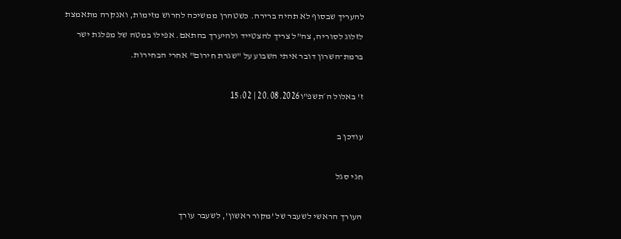להעריך שבסוף לא תהיה ברירה. כשטהרן ממשיכה לחרוש מזימות, ואנקרה מתאמצת לזלוג לסוריה, צה"ל צריך להצטייד ולהיערך בהתאם. אפילו במטה של מפלגת ישר ברמת־השרון דובר איתי השבוע על "שגרת חירום" אחרי הבחירות.

ז' באלול ה׳תשפ"ו20.08.2026 | 15:02

עודכן ב

חגי סגל

העורך הראשי לשעבר של 'מקור ראשון', לשעבר עורך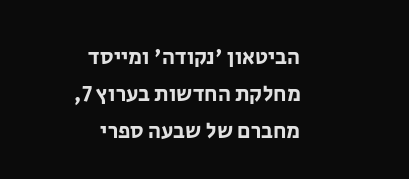הביטאון 'נקודה' ומייסד מחלקת החדשות בערוץ 7, מחברם של שבעה ספרי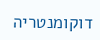דוקומנטריה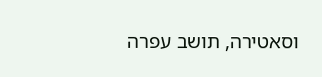וסאטירה, תושב עפרה